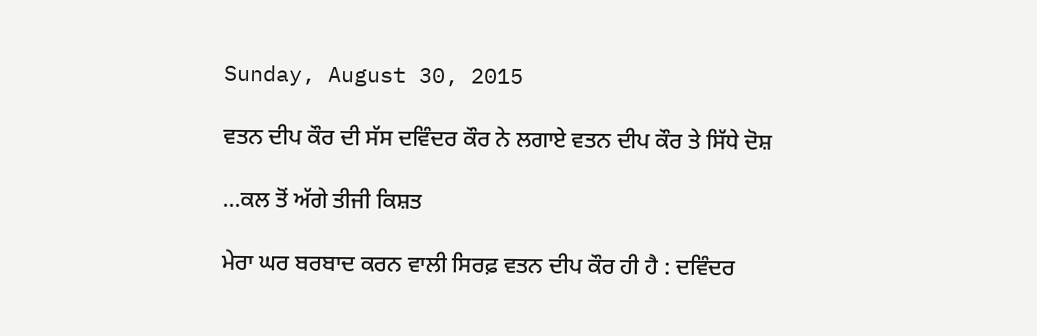Sunday, August 30, 2015

ਵਤਨ ਦੀਪ ਕੌਰ ਦੀ ਸੱਸ ਦਵਿੰਦਰ ਕੌਰ ਨੇ ਲਗਾਏ ਵਤਨ ਦੀਪ ਕੌਰ ਤੇ ਸਿੱਧੇ ਦੋਸ਼

...ਕਲ ਤੋਂ ਅੱਗੇ ਤੀਜੀ ਕਿਸ਼ਤ

ਮੇਰਾ ਘਰ ਬਰਬਾਦ ਕਰਨ ਵਾਲੀ ਸਿਰਫ਼ ਵਤਨ ਦੀਪ ਕੌਰ ਹੀ ਹੈ : ਦਵਿੰਦਰ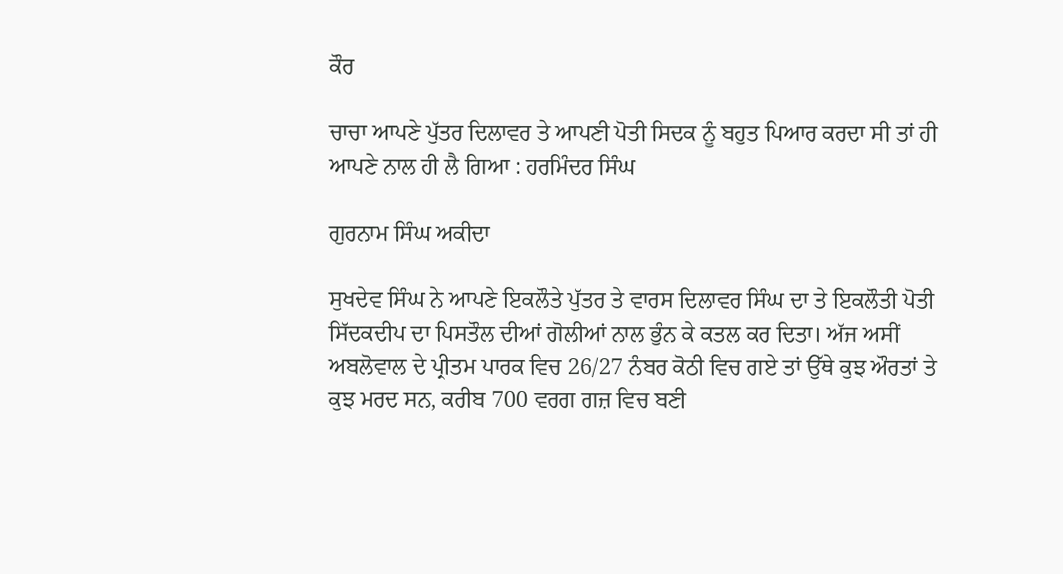ਕੌਰ

ਚਾਚਾ ਆਪਣੇ ਪੁੱਤਰ ਦਿਲਾਵਰ ਤੇ ਆਪਣੀ ਪੋਤੀ ਸਿਦਕ ਨੂੰ ਬਹੁਤ ਪਿਆਰ ਕਰਦਾ ਸੀ ਤਾਂ ਹੀ ਆਪਣੇ ਨਾਲ ਹੀ ਲੈ ਗਿਆ : ਹਰਮਿੰਦਰ ਸਿੰਘ

ਗੁਰਨਾਮ ਸਿੰਘ ਅਕੀਦਾ

ਸੁਖਦੇਵ ਸਿੰਘ ਨੇ ਆਪਣੇ ਇਕਲੌਤੇ ਪੁੱਤਰ ਤੇ ਵਾਰਸ ਦਿਲਾਵਰ ਸਿੰਘ ਦਾ ਤੇ ਇਕਲੌਤੀ ਪੋਤੀ ਸਿੱਦਕਦੀਪ ਦਾ ਪਿਸਤੌਲ ਦੀਆਂ ਗੋਲੀਆਂ ਨਾਲ ਭੁੰਨ ਕੇ ਕਤਲ ਕਰ ਦਿਤਾ। ਅੱਜ ਅਸੀਂ ਅਬਲੋਵਾਲ ਦੇ ਪ੍ਰੀਤਮ ਪਾਰਕ ਵਿਚ 26/27 ਨੰਬਰ ਕੋਠੀ ਵਿਚ ਗਏ ਤਾਂ ਉੱਥੇ ਕੁਝ ਔਰਤਾਂ ਤੇ ਕੁਝ ਮਰਦ ਸਨ, ਕਰੀਬ 700 ਵਰਗ ਗਜ਼ ਵਿਚ ਬਣੀ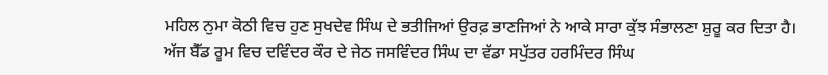ਮਹਿਲ ਨੁਮਾ ਕੋਠੀ ਵਿਚ ਹੁਣ ਸੁਖਦੇਵ ਸਿੰਘ ਦੇ ਭਤੀਜਿਆਂ ਉਰਫ਼ ਭਾਣਜਿਆਂ ਨੇ ਆਕੇ ਸਾਰਾ ਕੁੱਝ ਸੰਭਾਲਣਾ ਸ਼ੁਰੂ ਕਰ ਦਿਤਾ ਹੈ। ਅੱਜ ਬੈੱਡ ਰੂਮ ਵਿਚ ਦਵਿੰਦਰ ਕੌਰ ਦੇ ਜੇਠ ਜਸਵਿੰਦਰ ਸਿੰਘ ਦਾ ਵੱਡਾ ਸਪੁੱਤਰ ਹਰਮਿੰਦਰ ਸਿੰਘ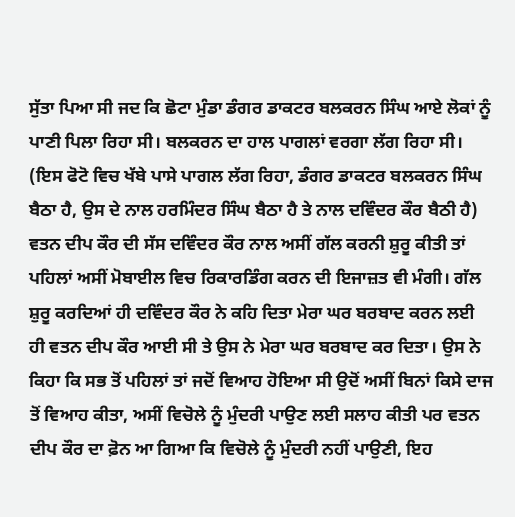ਸੁੱਤਾ ਪਿਆ ਸੀ ਜਦ ਕਿ ਛੋਟਾ ਮੁੰਡਾ ਡੰਗਰ ਡਾਕਟਰ ਬਲਕਰਨ ਸਿੰਘ ਆਏ ਲੋਕਾਂ ਨੂੰ ਪਾਣੀ ਪਿਲਾ ਰਿਹਾ ਸੀ। ਬਲਕਰਨ ਦਾ ਹਾਲ ਪਾਗਲਾਂ ਵਰਗਾ ਲੱਗ ਰਿਹਾ ਸੀ।
(ਇਸ ਫੋਟੋ ਵਿਚ ਖੱਬੇ ਪਾਸੇ ਪਾਗਲ ਲੱਗ ਰਿਹਾ, ਡੰਗਰ ਡਾਕਟਰ ਬਲਕਰਨ ਸਿੰਘ ਬੈਠਾ ਹੈ, ਉਸ ਦੇ ਨਾਲ ਹਰਮਿੰਦਰ ਸਿੰਘ ਬੈਠਾ ਹੈ ਤੇ ਨਾਲ ਦਵਿੰਦਰ ਕੌਰ ਬੈਠੀ ਹੈ)
ਵਤਨ ਦੀਪ ਕੌਰ ਦੀ ਸੱਸ ਦਵਿੰਦਰ ਕੌਰ ਨਾਲ ਅਸੀਂ ਗੱਲ ਕਰਨੀ ਸ਼ੁਰੂ ਕੀਤੀ ਤਾਂ ਪਹਿਲਾਂ ਅਸੀਂ ਮੋਬਾਈਲ ਵਿਚ ਰਿਕਾਰਡਿੰਗ ਕਰਨ ਦੀ ਇਜਾਜ਼ਤ ਵੀ ਮੰਗੀ। ਗੱਲ ਸ਼ੁਰੂ ਕਰਦਿਆਂ ਹੀ ਦਵਿੰਦਰ ਕੌਰ ਨੇ ਕਹਿ ਦਿਤਾ ਮੇਰਾ ਘਰ ਬਰਬਾਦ ਕਰਨ ਲਈ ਹੀ ਵਤਨ ਦੀਪ ਕੌਰ ਆਈ ਸੀ ਤੇ ਉਸ ਨੇ ਮੇਰਾ ਘਰ ਬਰਬਾਦ ਕਰ ਦਿਤਾ। ਉਸ ਨੇ ਕਿਹਾ ਕਿ ਸਭ ਤੋਂ ਪਹਿਲਾਂ ਤਾਂ ਜਦੋਂ ਵਿਆਹ ਹੋਇਆ ਸੀ ਉਦੋਂ ਅਸੀਂ ਬਿਨਾਂ ਕਿਸੇ ਦਾਜ ਤੋਂ ਵਿਆਹ ਕੀਤਾ, ਅਸੀਂ ਵਿਚੋਲੇ ਨੂੰ ਮੁੰਦਰੀ ਪਾਉਣ ਲਈ ਸਲਾਹ ਕੀਤੀ ਪਰ ਵਤਨ ਦੀਪ ਕੌਰ ਦਾ ਫ਼ੋਨ ਆ ਗਿਆ ਕਿ ਵਿਚੋਲੇ ਨੂੰ ਮੁੰਦਰੀ ਨਹੀਂ ਪਾਉਣੀ, ਇਹ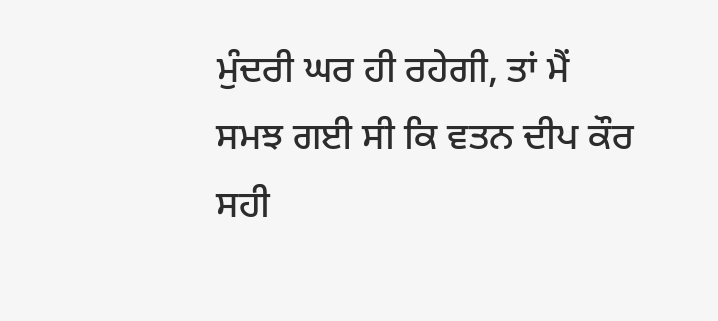ਮੁੰਦਰੀ ਘਰ ਹੀ ਰਹੇਗੀ, ਤਾਂ ਮੈਂ ਸਮਝ ਗਈ ਸੀ ਕਿ ਵਤਨ ਦੀਪ ਕੌਰ ਸਹੀ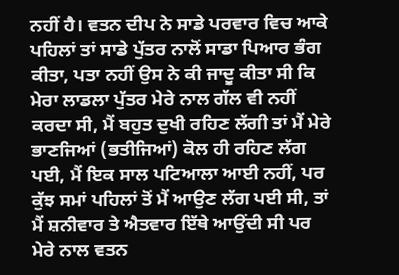ਨਹੀਂ ਹੈ। ਵਤਨ ਦੀਪ ਨੇ ਸਾਡੇ ਪਰਵਾਰ ਵਿਚ ਆਕੇ ਪਹਿਲਾਂ ਤਾਂ ਸਾਡੇ ਪੁੱਤਰ ਨਾਲੋਂ ਸਾਡਾ ਪਿਆਰ ਭੰਗ ਕੀਤਾ, ਪਤਾ ਨਹੀਂ ਉਸ ਨੇ ਕੀ ਜਾਦੂ ਕੀਤਾ ਸੀ ਕਿ ਮੇਰਾ ਲਾਡਲਾ ਪੁੱਤਰ ਮੇਰੇ ਨਾਲ ਗੱਲ ਵੀ ਨਹੀਂ ਕਰਦਾ ਸੀ, ਮੈਂ ਬਹੁਤ ਦੁਖੀ ਰਹਿਣ ਲੱਗੀ ਤਾਂ ਮੈਂ ਮੇਰੇ ਭਾਣਜਿਆਂ (ਭਤੀਜਿਆਂ) ਕੋਲ ਹੀ ਰਹਿਣ ਲੱਗ ਪਈ, ਮੈਂ ਇਕ ਸਾਲ ਪਟਿਆਲਾ ਆਈ ਨਹੀਂ, ਪਰ ਕੁੱਝ ਸਮਾਂ ਪਹਿਲਾਂ ਤੋਂ ਮੈਂ ਆਉਣ ਲੱਗ ਪਈ ਸੀ, ਤਾਂ ਮੈਂ ਸ਼ਨੀਵਾਰ ਤੇ ਐਤਵਾਰ ਇੱਥੇ ਆਉਂਦੀ ਸੀ ਪਰ ਮੇਰੇ ਨਾਲ ਵਤਨ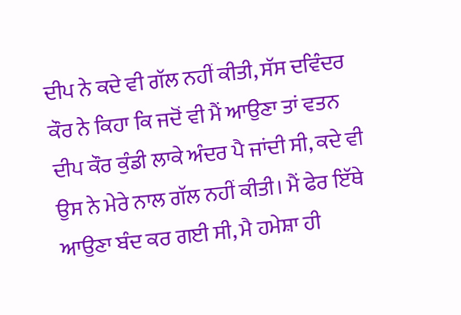ਦੀਪ ਨੇ ਕਦੇ ਵੀ ਗੱਲ ਨਹੀਂ ਕੀਤੀ, ਸੱਸ ਦਵਿੰਦਰ ਕੌਰ ਨੇ ਕਿਹਾ ਕਿ ਜਦੋਂ ਵੀ ਮੈਂ ਆਉਣਾ ਤਾਂ ਵਤਨ ਦੀਪ ਕੌਰ ਕੁੰਡੀ ਲਾਕੇ ਅੰਦਰ ਪੈ ਜਾਂਦੀ ਸੀ, ਕਦੇ ਵੀ ਉਸ ਨੇ ਮੇਰੇ ਨਾਲ ਗੱਲ ਨਹੀਂ ਕੀਤੀ। ਮੈਂ ਫੇਰ ਇੱਥੇ ਆਉਣਾ ਬੰਦ ਕਰ ਗਈ ਸੀ, ਮੈ ਹਮੇਸ਼ਾ ਹੀ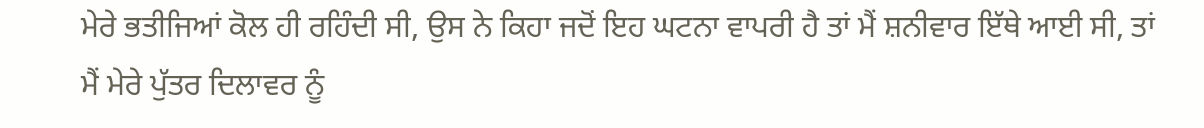ਮੇਰੇ ਭਤੀਜਿਆਂ ਕੋਲ ਹੀ ਰਹਿੰਦੀ ਸੀ, ਉਸ ਨੇ ਕਿਹਾ ਜਦੋਂ ਇਹ ਘਟਨਾ ਵਾਪਰੀ ਹੈ ਤਾਂ ਮੈਂ ਸ਼ਨੀਵਾਰ ਇੱਥੇ ਆਈ ਸੀ, ਤਾਂ ਮੈਂ ਮੇਰੇ ਪੁੱਤਰ ਦਿਲਾਵਰ ਨੂੰ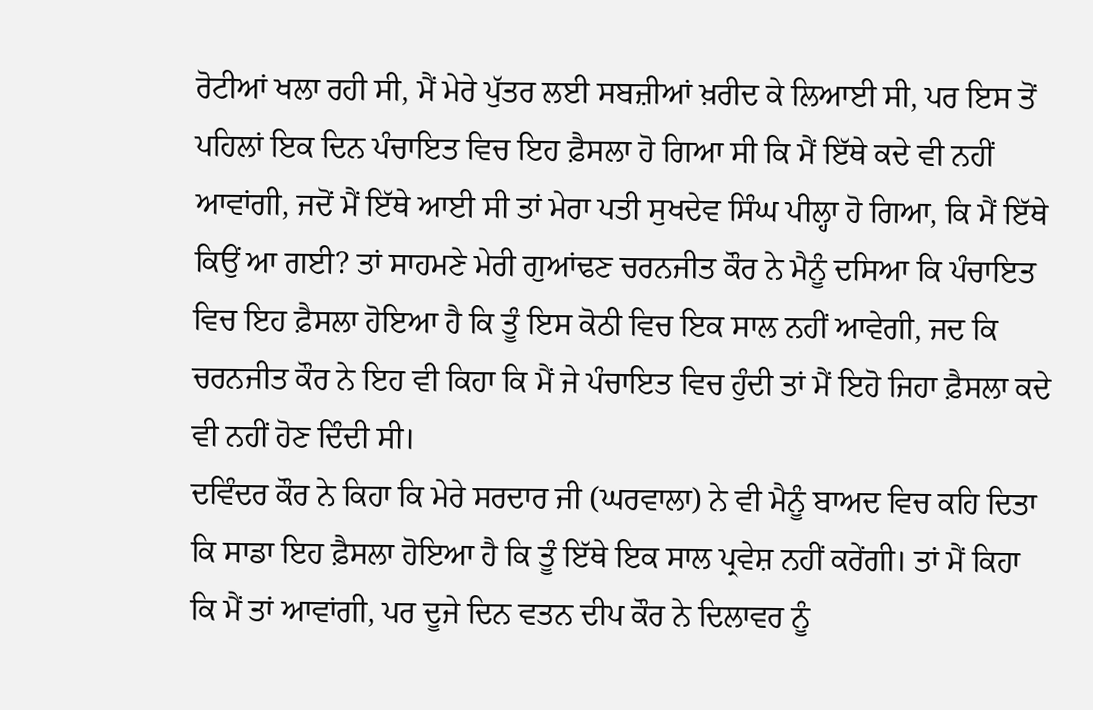ਰੋਟੀਆਂ ਖਲਾ ਰਹੀ ਸੀ, ਮੈਂ ਮੇਰੇ ਪੁੱਤਰ ਲਈ ਸਬਜ਼ੀਆਂ ਖ਼ਰੀਦ ਕੇ ਲਿਆਈ ਸੀ, ਪਰ ਇਸ ਤੋਂ ਪਹਿਲਾਂ ਇਕ ਦਿਨ ਪੰਚਾਇਤ ਵਿਚ ਇਹ ਫ਼ੈਸਲਾ ਹੋ ਗਿਆ ਸੀ ਕਿ ਮੈਂ ਇੱਥੇ ਕਦੇ ਵੀ ਨਹੀਂ ਆਵਾਂਗੀ, ਜਦੋਂ ਮੈਂ ਇੱਥੇ ਆਈ ਸੀ ਤਾਂ ਮੇਰਾ ਪਤੀ ਸੁਖਦੇਵ ਸਿੰਘ ਪੀਲ੍ਹਾ ਹੋ ਗਿਆ, ਕਿ ਮੈਂ ਇੱਥੇ ਕਿਉਂ ਆ ਗਈ? ਤਾਂ ਸਾਹਮਣੇ ਮੇਰੀ ਗੁਆਂਢਣ ਚਰਨਜੀਤ ਕੌਰ ਨੇ ਮੈਨੂੰ ਦਸਿਆ ਕਿ ਪੰਚਾਇਤ ਵਿਚ ਇਹ ਫ਼ੈਸਲਾ ਹੋਇਆ ਹੈ ਕਿ ਤੂੰ ਇਸ ਕੋਠੀ ਵਿਚ ਇਕ ਸਾਲ ਨਹੀਂ ਆਵੇਗੀ, ਜਦ ਕਿ ਚਰਨਜੀਤ ਕੌਰ ਨੇ ਇਹ ਵੀ ਕਿਹਾ ਕਿ ਮੈਂ ਜੇ ਪੰਚਾਇਤ ਵਿਚ ਹੁੰਦੀ ਤਾਂ ਮੈਂ ਇਹੋ ਜਿਹਾ ਫ਼ੈਸਲਾ ਕਦੇ ਵੀ ਨਹੀਂ ਹੋਣ ਦਿੰਦੀ ਸੀ।
ਦਵਿੰਦਰ ਕੌਰ ਨੇ ਕਿਹਾ ਕਿ ਮੇਰੇ ਸਰਦਾਰ ਜੀ (ਘਰਵਾਲਾ) ਨੇ ਵੀ ਮੈਨੂੰ ਬਾਅਦ ਵਿਚ ਕਹਿ ਦਿਤਾ ਕਿ ਸਾਡਾ ਇਹ ਫ਼ੈਸਲਾ ਹੋਇਆ ਹੈ ਕਿ ਤੂੰ ਇੱਥੇ ਇਕ ਸਾਲ ਪ੍ਰਵੇਸ਼ ਨਹੀਂ ਕਰੇਂਗੀ। ਤਾਂ ਮੈਂ ਕਿਹਾ ਕਿ ਮੈਂ ਤਾਂ ਆਵਾਂਗੀ, ਪਰ ਦੂਜੇ ਦਿਨ ਵਤਨ ਦੀਪ ਕੌਰ ਨੇ ਦਿਲਾਵਰ ਨੂੰ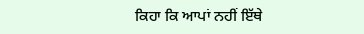ਕਿਹਾ ਕਿ ਆਪਾਂ ਨਹੀਂ ਇੱਥੇ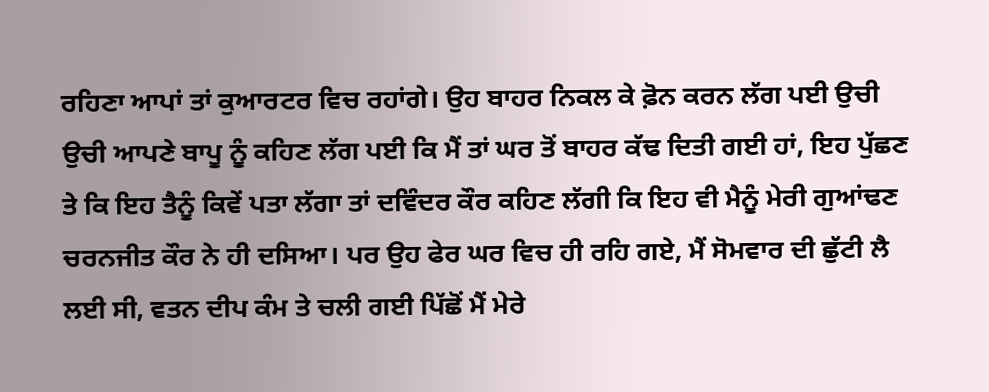ਰਹਿਣਾ ਆਪਾਂ ਤਾਂ ਕੁਆਰਟਰ ਵਿਚ ਰਹਾਂਗੇ। ਉਹ ਬਾਹਰ ਨਿਕਲ ਕੇ ਫ਼ੋਨ ਕਰਨ ਲੱਗ ਪਈ ਉਚੀ ਉਚੀ ਆਪਣੇ ਬਾਪੂ ਨੂੰ ਕਹਿਣ ਲੱਗ ਪਈ ਕਿ ਮੈਂ ਤਾਂ ਘਰ ਤੋਂ ਬਾਹਰ ਕੱਢ ਦਿਤੀ ਗਈ ਹਾਂ, ਇਹ ਪੁੱਛਣ ਤੇ ਕਿ ਇਹ ਤੈਨੂੰ ਕਿਵੇਂ ਪਤਾ ਲੱਗਾ ਤਾਂ ਦਵਿੰਦਰ ਕੌਰ ਕਹਿਣ ਲੱਗੀ ਕਿ ਇਹ ਵੀ ਮੈਨੂੰ ਮੇਰੀ ਗੁਆਂਢਣ ਚਰਨਜੀਤ ਕੌਰ ਨੇ ਹੀ ਦਸਿਆ। ਪਰ ਉਹ ਫੇਰ ਘਰ ਵਿਚ ਹੀ ਰਹਿ ਗਏ, ਮੈਂ ਸੋਮਵਾਰ ਦੀ ਛੁੱਟੀ ਲੈ ਲਈ ਸੀ, ਵਤਨ ਦੀਪ ਕੰਮ ਤੇ ਚਲੀ ਗਈ ਪਿੱਛੋਂ ਮੈਂ ਮੇਰੇ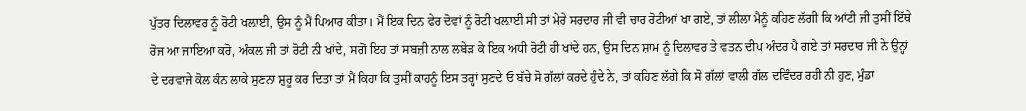ਪੁੱਤਰ ਦਿਲਾਵਰ ਨੂੰ ਰੋਟੀ ਖਲ਼ਾਈ, ਉਸ ਨੂੰ ਮੈਂ ਪਿਆਰ ਕੀਤਾ। ਮੈਂ ਇਕ ਦਿਨ ਫੇਰ ਦੋਵਾਂ ਨੂੰ ਰੋਟੀ ਖਲ਼ਾਈ ਸੀ ਤਾਂ ਮੇਰੇ ਸਰਦਾਰ ਜੀ ਵੀ ਚਾਰ ਰੋਟੀਆਂ ਖਾ ਗਏ, ਤਾਂ ਲੀਲਾ ਮੈਨੂੰ ਕਹਿਣ ਲੱਗੀ ਕਿ ਆਂਟੀ ਜੀ ਤੁਸੀਂ ਇੱਥੇ ਰੋਜ ਆ ਜਾਇਆ ਕਰੋ, ਅੰਕਲ ਜੀ ਤਾਂ ਰੋਟੀ ਨੀ ਖਾਂਦੇ, ਸਗੋਂ ਇਹ ਤਾਂ ਸਬਜ਼ੀ ਨਾਲ ਲਬੇੜ ਕੇ ਇਕ ਅਧੀ ਰੋਟੀ ਹੀ ਖਾਂਦੇ ਹਨ, ਉਸ ਦਿਨ ਸ਼ਾਮ ਨੂੰ ਦਿਲਾਵਰ ਤੇ ਵਤਨ ਦੀਪ ਅੰਦਰ ਪੈ ਗਏ ਤਾਂ ਸਰਦਾਰ ਜੀ ਨੇ ਉਨ੍ਹਾਂ ਦੇ ਦਰਵਾਜੇ ਕੋਲ ਕੰਨ ਲਾਕੇ ਸੁਣਨਾ ਸ਼ੁਰੂ ਕਰ ਦਿਤਾ ਤਾਂ ਮੈਂ ਕਿਹਾ ਕਿ ਤੁਸੀਂ ਕਾਹਨੂੰ ਇਸ ਤਰ੍ਹਾਂ ਸੁਣਦੇ ਓ ਬੱਚੇ ਸੋ ਗੱਲਾਂ ਕਰਦੇ ਹੁੰਦੇ ਨੇ, ਤਾਂ ਕਹਿਣ ਲੱਗੇ ਕਿ ਸੋ ਗੱਲਾਂ ਵਾਲੀ ਗੱਲ ਦਵਿੰਦਰ ਰਹੀ ਨੀ ਹੁਣ, ਮੁੰਡਾ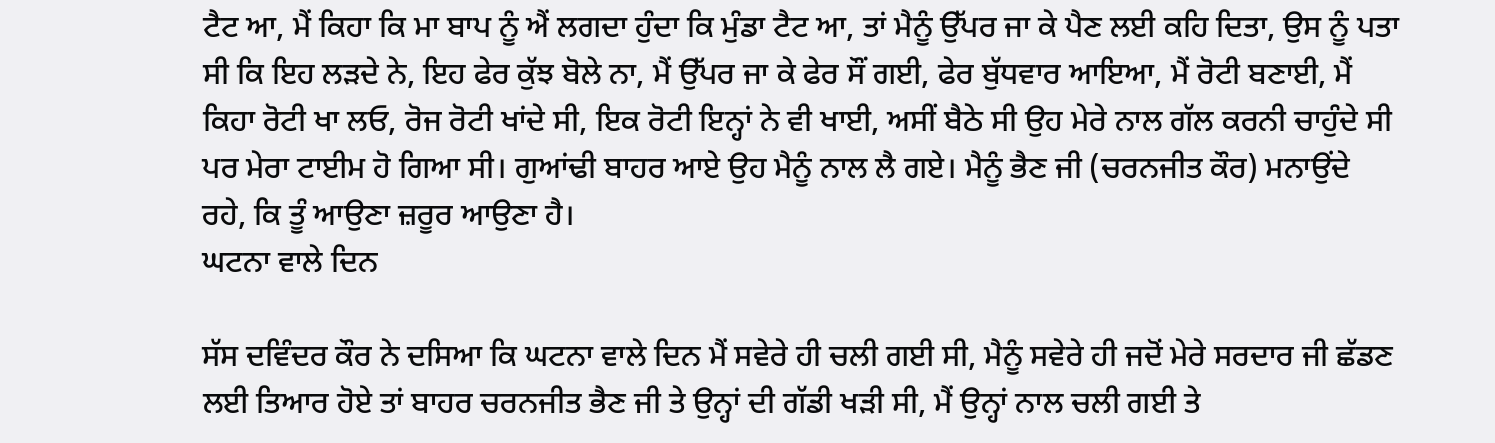ਟੈਟ ਆ, ਮੈਂ ਕਿਹਾ ਕਿ ਮਾ ਬਾਪ ਨੂੰ ਐਂ ਲਗਦਾ ਹੁੰਦਾ ਕਿ ਮੁੰਡਾ ਟੈਟ ਆ, ਤਾਂ ਮੈਨੂੰ ਉੱਪਰ ਜਾ ਕੇ ਪੈਣ ਲਈ ਕਹਿ ਦਿਤਾ, ਉਸ ਨੂੰ ਪਤਾ ਸੀ ਕਿ ਇਹ ਲੜਦੇ ਨੇ, ਇਹ ਫੇਰ ਕੁੱਝ ਬੋਲੇ ਨਾ, ਮੈਂ ਉੱਪਰ ਜਾ ਕੇ ਫੇਰ ਸੌਂ ਗਈ, ਫੇਰ ਬੁੱਧਵਾਰ ਆਇਆ, ਮੈਂ ਰੋਟੀ ਬਣਾਈ, ਮੈਂ ਕਿਹਾ ਰੋਟੀ ਖਾ ਲਓ, ਰੋਜ ਰੋਟੀ ਖਾਂਦੇ ਸੀ, ਇਕ ਰੋਟੀ ਇਨ੍ਹਾਂ ਨੇ ਵੀ ਖਾਈ, ਅਸੀਂ ਬੈਠੇ ਸੀ ਉਹ ਮੇਰੇ ਨਾਲ ਗੱਲ ਕਰਨੀ ਚਾਹੁੰਦੇ ਸੀ ਪਰ ਮੇਰਾ ਟਾਈਮ ਹੋ ਗਿਆ ਸੀ। ਗੁਆਂਢੀ ਬਾਹਰ ਆਏ ਉਹ ਮੈਨੂੰ ਨਾਲ ਲੈ ਗਏ। ਮੈਨੂੰ ਭੈਣ ਜੀ (ਚਰਨਜੀਤ ਕੌਰ) ਮਨਾਉਂਦੇ ਰਹੇ, ਕਿ ਤੂੰ ਆਉਣਾ ਜ਼ਰੂਰ ਆਉਣਾ ਹੈ।
ਘਟਨਾ ਵਾਲੇ ਦਿਨ

ਸੱਸ ਦਵਿੰਦਰ ਕੌਰ ਨੇ ਦਸਿਆ ਕਿ ਘਟਨਾ ਵਾਲੇ ਦਿਨ ਮੈਂ ਸਵੇਰੇ ਹੀ ਚਲੀ ਗਈ ਸੀ, ਮੈਨੂੰ ਸਵੇਰੇ ਹੀ ਜਦੋਂ ਮੇਰੇ ਸਰਦਾਰ ਜੀ ਛੱਡਣ ਲਈ ਤਿਆਰ ਹੋਏ ਤਾਂ ਬਾਹਰ ਚਰਨਜੀਤ ਭੈਣ ਜੀ ਤੇ ਉਨ੍ਹਾਂ ਦੀ ਗੱਡੀ ਖੜੀ ਸੀ, ਮੈਂ ਉਨ੍ਹਾਂ ਨਾਲ ਚਲੀ ਗਈ ਤੇ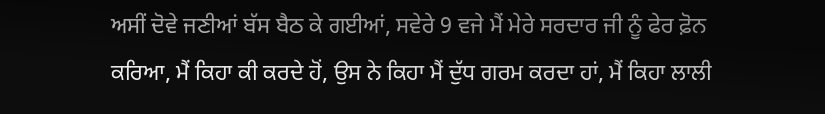ਅਸੀਂ ਦੋਵੇ ਜਣੀਆਂ ਬੱਸ ਬੈਠ ਕੇ ਗਈਆਂ, ਸਵੇਰੇ 9 ਵਜੇ ਮੈਂ ਮੇਰੇ ਸਰਦਾਰ ਜੀ ਨੂੰ ਫੇਰ ਫ਼ੋਨ ਕਰਿਆ, ਮੈਂ ਕਿਹਾ ਕੀ ਕਰਦੇ ਹੋਂ, ਉਸ ਨੇ ਕਿਹਾ ਮੈਂ ਦੁੱਧ ਗਰਮ ਕਰਦਾ ਹਾਂ, ਮੈਂ ਕਿਹਾ ਲਾਲੀ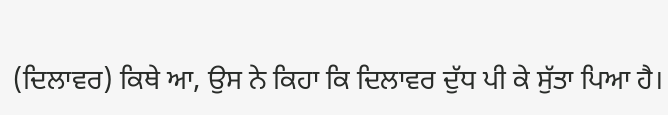(ਦਿਲਾਵਰ) ਕਿਥੇ ਆ, ਉਸ ਨੇ ਕਿਹਾ ਕਿ ਦਿਲਾਵਰ ਦੁੱਧ ਪੀ ਕੇ ਸੁੱਤਾ ਪਿਆ ਹੈ।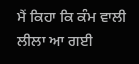ਮੈਂ ਕਿਹਾ ਕਿ ਕੰਮ ਵਾਲੀ ਲੀਲਾ ਆ ਗਈ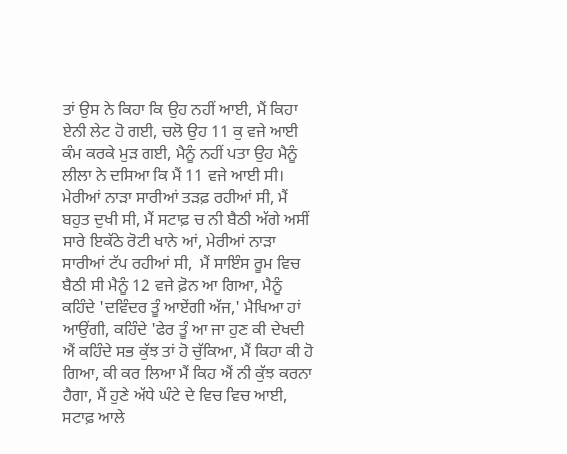ਤਾਂ ਉਸ ਨੇ ਕਿਹਾ ਕਿ ਉਹ ਨਹੀਂ ਆਈ, ਮੈਂ ਕਿਹਾ ਏਨੀ ਲੇਟ ਹੋ ਗਈ, ਚਲੋ ਉਹ 11 ਕੁ ਵਜੇ ਆਈ ਕੰਮ ਕਰਕੇ ਮੁੜ ਗਈ, ਮੈਨੂੰ ਨਹੀਂ ਪਤਾ ਉਹ ਮੈਨੂੰ ਲੀਲਾ ਨੇ ਦਸਿਆ ਕਿ ਮੈਂ 11 ਵਜੇ ਆਈ ਸੀ। ਮੇਰੀਆਂ ਨਾੜਾ ਸਾਰੀਆਂ ਤੜਫ਼ ਰਹੀਆਂ ਸੀ, ਮੈਂ ਬਹੁਤ ਦੁਖੀ ਸੀ, ਮੈਂ ਸਟਾਫ਼ ਚ ਨੀ ਬੈਠੀ ਅੱਗੇ ਅਸੀਂ ਸਾਰੇ ਇਕੱਠੇ ਰੋਟੀ ਖਾਨੇ ਆਂ, ਮੇਰੀਆਂ ਨਾੜਾ ਸਾਰੀਆਂ ਟੱਪ ਰਹੀਆਂ ਸੀ,  ਮੈਂ ਸਾਇੰਸ ਰੂਮ ਵਿਚ ਬੈਠੀ ਸੀ ਮੈਨੂੰ 12 ਵਜੇ ਫ਼ੋਨ ਆ ਗਿਆ, ਮੈਨੂੰ ਕਹਿੰਦੇ 'ਦਵਿੰਦਰ ਤੂੰ ਆਏਂਗੀ ਅੱਜ,' ਮੈਖਿਆ ਹਾਂ ਆਉਂਗੀ, ਕਹਿੰਦੇ 'ਫੇਰ ਤੂੰ ਆ ਜਾ ਹੁਣ ਕੀ ਦੇਖਦੀ ਐਂ ਕਹਿੰਦੇ ਸਭ ਕੁੱਝ ਤਾਂ ਹੋ ਚੁੱਕਿਆ, ਮੈਂ ਕਿਹਾ ਕੀ ਹੋ ਗਿਆ, ਕੀ ਕਰ ਲਿਆ ਮੈਂ ਕਿਹ ਐਂ ਨੀ ਕੁੱਝ ਕਰਨਾ ਹੈਗਾ, ਮੈਂ ਹੁਣੇ ਅੱਧੇ ਘੰਟੇ ਦੇ ਵਿਚ ਵਿਚ ਆਈ, ਸਟਾਫ਼ ਆਲੇ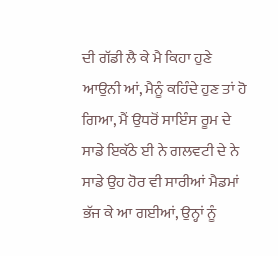ਦੀ ਗੱਡੀ ਲੈ ਕੇ ਮੈ ਕਿਹਾ ਹੁਣੇ ਆਉਨੀ ਆਂ, ਮੈਨੂੰ ਕਹਿੰਦੇ ਹੁਣ ਤਾਂ ਹੋ ਗਿਆ, ਮੈਂ ਉਧਰੋਂ ਸਾਇੰਸ ਰੂਮ ਦੇ ਸਾਡੇ ਇਕੱਠੇ ਈ ਨੇ ਗਲਵਟੀ ਦੇ ਨੇ ਸਾਡੇ ਉਹ ਹੋਰ ਵੀ ਸਾਰੀਆਂ ਮੈਡਮਾਂ ਭੱਜ ਕੇ ਆ ਗਈਆਂ, ਉਨ੍ਹਾਂ ਨੂੰ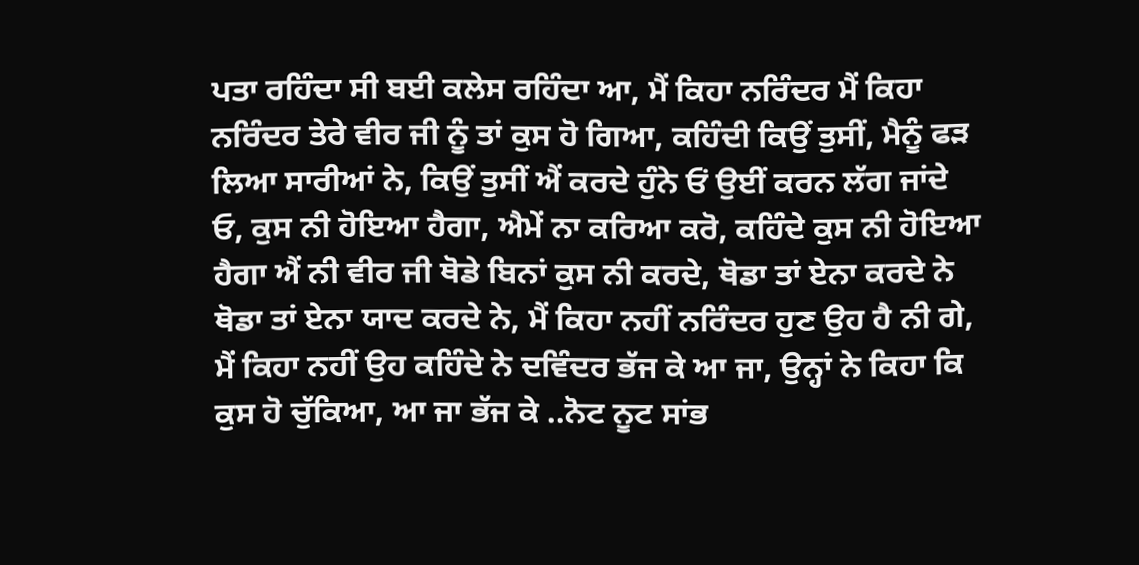ਪਤਾ ਰਹਿੰਦਾ ਸੀ ਬਈ ਕਲੇਸ ਰਹਿੰਦਾ ਆ, ਮੈਂ ਕਿਹਾ ਨਰਿੰਦਰ ਮੈਂ ਕਿਹਾ ਨਰਿੰਦਰ ਤੇਰੇ ਵੀਰ ਜੀ ਨੂੰ ਤਾਂ ਕੁਸ ਹੋ ਗਿਆ, ਕਹਿੰਦੀ ਕਿਉਂ ਤੁਸੀਂ, ਮੈਨੂੰ ਫੜ ਲਿਆ ਸਾਰੀਆਂ ਨੇ, ਕਿਉਂ ਤੁਸੀਂ ਐਂ ਕਰਦੇ ਹੁੰਨੇ ਓਂ ਉਈਂ ਕਰਨ ਲੱਗ ਜਾਂਦੇ ਓ, ਕੁਸ ਨੀ ਹੋਇਆ ਹੈਗਾ, ਐਮੇਂ ਨਾ ਕਰਿਆ ਕਰੋ, ਕਹਿੰਦੇ ਕੁਸ ਨੀ ਹੋਇਆ ਹੈਗਾ ਐਂ ਨੀ ਵੀਰ ਜੀ ਥੋਡੇ ਬਿਨਾਂ ਕੁਸ ਨੀ ਕਰਦੇ, ਥੋਡਾ ਤਾਂ ਏਨਾ ਕਰਦੇ ਨੇ ਥੋਡਾ ਤਾਂ ਏਨਾ ਯਾਦ ਕਰਦੇ ਨੇ, ਮੈਂ ਕਿਹਾ ਨਹੀਂ ਨਰਿੰਦਰ ਹੁਣ ਉਹ ਹੈ ਨੀ ਗੇ, ਮੈਂ ਕਿਹਾ ਨਹੀਂ ਉਹ ਕਹਿੰਦੇ ਨੇ ਦਵਿੰਦਰ ਭੱਜ ਕੇ ਆ ਜਾ, ਉਨ੍ਹਾਂ ਨੇ ਕਿਹਾ ਕਿ ਕੁਸ ਹੋ ਚੁੱਕਿਆ, ਆ ਜਾ ਭੱਜ ਕੇ ..ਨੋਟ ਨੂਟ ਸਾਂਭ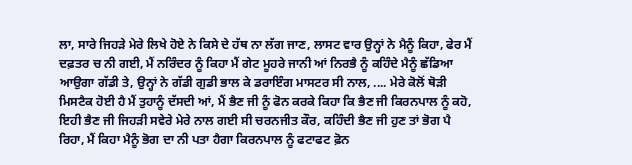ਲਾ, ਸਾਰੇ ਜਿਹੜੇ ਮੇਰੇ ਲਿਖੇ ਹੋਏ ਨੇ ਕਿਸੇ ਦੇ ਹੱਥ ਨਾ ਲੱਗ ਜਾਣ, ਲਾਸਟ ਵਾਰ ਉਨ੍ਹਾਂ ਨੇ ਮੈਨੂੰ ਕਿਹਾ, ਫੇਰ ਮੈਂ ਦਫ਼ਤਰ ਚ ਨੀ ਗਈ, ਮੈਂ ਨਰਿੰਦਰ ਨੂੰ ਕਿਹਾ ਮੈਂ ਗੇਟ ਮੂਹਰੇ ਜਾਨੀ ਆਂ ਨਿਰਭੈ ਨੂੰ ਕਹਿੰਦੇ ਮੈਨੂੰ ਛੱਡਿਆ ਆਉਗਾ ਗੱਡੀ ਤੇ, ਉਨ੍ਹਾਂ ਨੇ ਗੱਡੀ ਗੁਡੀ ਭਾਲ ਕੇ ਡਰਾਇੰਗ ਮਾਸਟਰ ਸੀ ਨਾਲ, .... ਮੇਰੇ ਕੋਲੋਂ ਥੋੜੀ ਮਿਸਟੈਕ ਹੋਈ ਹੈ ਮੈਂ ਤੁਹਾਨੂੰ ਦੱਸਦੀ ਆਂ, ਮੈਂ ਭੈਣ ਜੀ ਨੂੰ ਫੋਨ ਕਰਕੇ ਕਿਹਾ ਕਿ ਭੈਣ ਜੀ ਕਿਰਨਪਾਲ ਨੂੰ ਕਹੋ, ਇਹੀ ਭੈਣ ਜੀ ਜਿਹੜੀ ਸਵੇਰੇ ਮੇਰੇ ਨਾਲ ਗਈ ਸੀ ਚਰਨਜੀਤ ਕੌਰ, ਕਹਿੰਦੀ ਭੈਣ ਜੀ ਹੁਣ ਤਾਂ ਭੋਗ ਪੈ ਰਿਹਾ, ਮੈਂ ਕਿਹਾ ਮੈਨੂੰ ਭੋਗ ਦਾ ਨੀ ਪਤਾ ਹੈਗਾ ਕਿਰਨਪਾਲ ਨੂੰ ਫਟਾਫਟ ਫ਼ੋਨ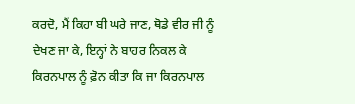ਕਰਦੋ, ਮੈਂ ਕਿਹਾ ਬੀ ਘਰੇ ਜਾਣ, ਥੋਡੇ ਵੀਰ ਜੀ ਨੂੰ ਦੇਖਣ ਜਾ ਕੇ, ਇਨ੍ਹਾਂ ਨੇ ਬਾਹਰ ਨਿਕਲ ਕੇ ਕਿਰਨਪਾਲ ਨੂੰ ਫ਼ੋਨ ਕੀਤਾ ਕਿ ਜਾ ਕਿਰਨਪਾਲ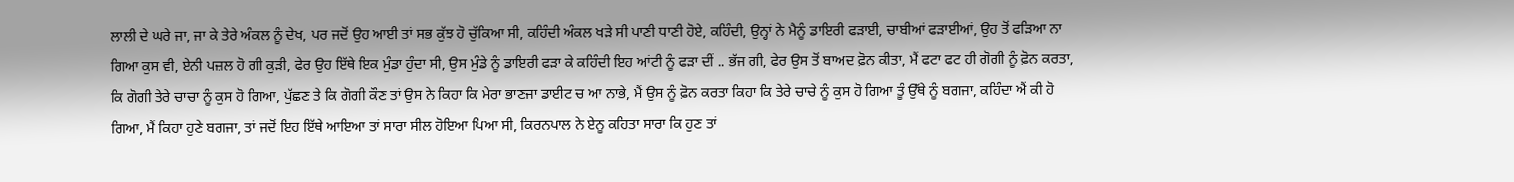ਲਾਲੀ ਦੇ ਘਰੇ ਜਾ, ਜਾ ਕੇ ਤੇਰੇ ਅੰਕਲ ਨੂੰ ਦੇਖ, ਪਰ ਜਦੋਂ ਉਹ ਆਈ ਤਾਂ ਸਭ ਕੁੱਝ ਹੋ ਚੁੱਕਿਆ ਸੀ, ਕਹਿੰਦੀ ਅੰਕਲ ਖੜੇ ਸੀ ਪਾਣੀ ਧਾਣੀ ਹੋਏ, ਕਹਿੰਦੀ, ਉਨ੍ਹਾਂ ਨੇ ਮੈਨੂੰ ਡਾਇਰੀ ਫੜਾਈ, ਚਾਬੀਆਂ ਫੜਾਈਆਂ, ਉਹ ਤੋਂ ਫੜਿਆ ਨਾ ਗਿਆ ਕੁਸ ਵੀ, ਏਨੀ ਪਜ਼ਲ ਹੋ ਗੀ ਕੁੜੀ, ਫੇਰ ਉਹ ਇੱਥੇ ਇਕ ਮੁੰਡਾ ਹੁੰਦਾ ਸੀ, ਉਸ ਮੁੰਡੇ ਨੂੰ ਡਾਇਰੀ ਫੜਾ ਕੇ ਕਹਿੰਦੀ ਇਹ ਆਂਟੀ ਨੂੰ ਫੜਾ ਦੀਂ .. ਭੱਜ ਗੀ, ਫੇਰ ਉਸ ਤੋਂ ਬਾਅਦ ਫ਼ੋਨ ਕੀਤਾ, ਮੈਂ ਫਟਾ ਫਟ ਹੀ ਗੋਗੀ ਨੂੰ ਫ਼ੋਨ ਕਰਤਾ, ਕਿ ਗੋਗੀ ਤੇਰੇ ਚਾਚਾ ਨੂੰ ਕੁਸ ਹੋ ਗਿਆ, ਪੁੱਛਣ ਤੇ ਕਿ ਗੋਗੀ ਕੌਣ ਤਾਂ ਉਸ ਨੇ ਕਿਹਾ ਕਿ ਮੇਰਾ ਭਾਣਜਾ ਡਾਈਟ ਚ ਆ ਨਾਭੇ, ਮੈਂ ਉਸ ਨੂੰ ਫ਼ੋਨ ਕਰਤਾ ਕਿਹਾ ਕਿ ਤੇਰੇ ਚਾਚੇ ਨੂੰ ਕੁਸ ਹੋ ਗਿਆ ਤੂੰ ਉੱਥੇ ਨੂੰ ਬਗਜਾ, ਕਹਿੰਦਾ ਐਂ ਕੀ ਹੋ ਗਿਆ, ਮੈਂ ਕਿਹਾ ਹੁਣੇ ਬਗਜਾ, ਤਾਂ ਜਦੋਂ ਇਹ ਇੱਥੇ ਆਇਆ ਤਾਂ ਸਾਰਾ ਸੀਲ ਹੋਇਆ ਪਿਆ ਸੀ, ਕਿਰਨਪਾਲ ਨੇ ਏਨੂ ਕਹਿਤਾ ਸਾਰਾ ਕਿ ਹੁਣ ਤਾਂ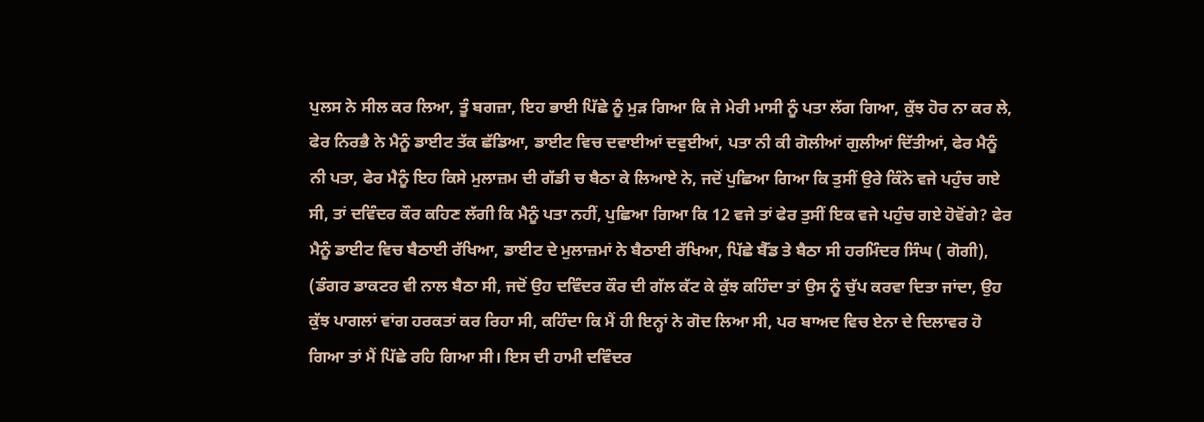ਪੁਲਸ ਨੇ ਸੀਲ ਕਰ ਲਿਆ, ਤੂੰ ਬਗਜ਼ਾ, ਇਹ ਭਾਈ ਪਿੱਛੇ ਨੂੰ ਮੁੜ ਗਿਆ ਕਿ ਜੇ ਮੇਰੀ ਮਾਸੀ ਨੂੰ ਪਤਾ ਲੱਗ ਗਿਆ, ਕੁੱਝ ਹੋਰ ਨਾ ਕਰ ਲੇ, ਫੇਰ ਨਿਰਭੈ ਨੇ ਮੈਨੂੰ ਡਾਈਟ ਤੱਕ ਛੱਡਿਆ, ਡਾਈਟ ਵਿਚ ਦਵਾਈਆਂ ਦਵੁਈਆਂ, ਪਤਾ ਨੀ ਕੀ ਗੋਲੀਆਂ ਗੁਲੀਆਂ ਦਿੱਤੀਆਂ, ਫੇਰ ਮੈਨੂੰ ਨੀ ਪਤਾ, ਫੇਰ ਮੈਨੂੰ ਇਹ ਕਿਸੇ ਮੁਲਾਜ਼ਮ ਦੀ ਗੱਡੀ ਚ ਬੈਠਾ ਕੇ ਲਿਆਏ ਨੇ, ਜਦੋਂ ਪੁਛਿਆ ਗਿਆ ਕਿ ਤੁਸੀਂ ਉਰੇ ਕਿੰਨੇ ਵਜੇ ਪਹੁੰਚ ਗਏ ਸੀ, ਤਾਂ ਦਵਿੰਦਰ ਕੌਰ ਕਹਿਣ ਲੱਗੀ ਕਿ ਮੈਨੂੰ ਪਤਾ ਨਹੀਂ, ਪੁਛਿਆ ਗਿਆ ਕਿ 12 ਵਜੇ ਤਾਂ ਫੇਰ ਤੁਸੀਂ ਇਕ ਵਜੇ ਪਹੁੰਚ ਗਏ ਹੋਵੋਂਗੇ? ਫੇਰ ਮੈਨੂੰ ਡਾਈਟ ਵਿਚ ਬੈਠਾਈ ਰੱਖਿਆ, ਡਾਈਟ ਦੇ ਮੁਲਾਜ਼ਮਾਂ ਨੇ ਬੈਠਾਈ ਰੱਖਿਆ, ਪਿੱਛੇ ਬੈੱਡ ਤੇ ਬੈਠਾ ਸੀ ਹਰਮਿੰਦਰ ਸਿੰਘ ( ਗੋਗੀ), (ਡੰਗਰ ਡਾਕਟਰ ਵੀ ਨਾਲ ਬੈਠਾ ਸੀ, ਜਦੋਂ ਉਹ ਦਵਿੰਦਰ ਕੌਰ ਦੀ ਗੱਲ ਕੱਟ ਕੇ ਕੁੱਝ ਕਹਿੰਦਾ ਤਾਂ ਉਸ ਨੂੰ ਚੁੱਪ ਕਰਵਾ ਦਿਤਾ ਜਾਂਦਾ, ਉਹ ਕੁੱਝ ਪਾਗਲਾਂ ਵਾਂਗ ਹਰਕਤਾਂ ਕਰ ਰਿਹਾ ਸੀ, ਕਹਿੰਦਾ ਕਿ ਮੈਂ ਹੀ ਇਨ੍ਹਾਂ ਨੇ ਗੋਦ ਲਿਆ ਸੀ, ਪਰ ਬਾਅਦ ਵਿਚ ਏਨਾ ਦੇ ਦਿਲਾਵਰ ਹੋ ਗਿਆ ਤਾਂ ਮੈਂ ਪਿੱਛੇ ਰਹਿ ਗਿਆ ਸੀ। ਇਸ ਦੀ ਹਾਮੀ ਦਵਿੰਦਰ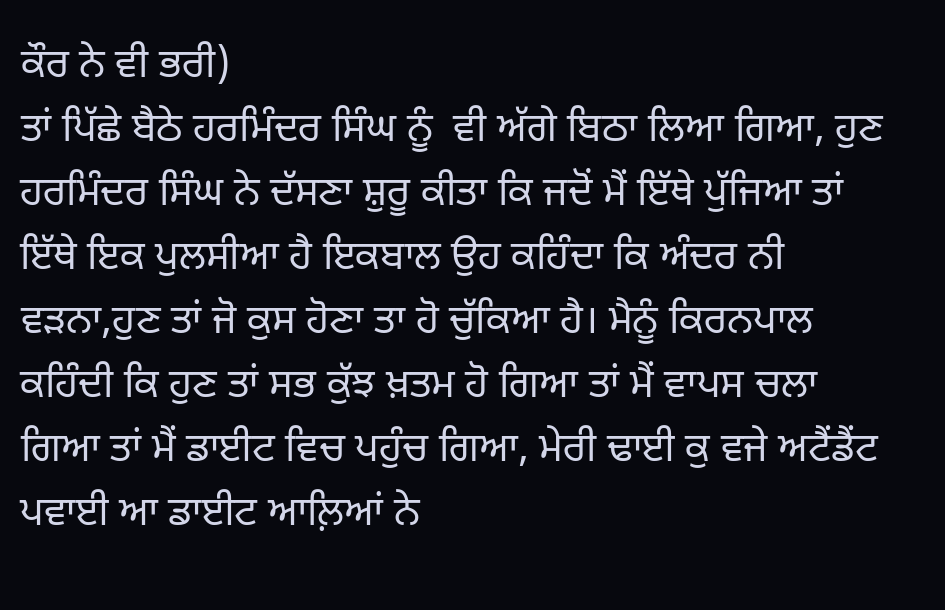ਕੌਰ ਨੇ ਵੀ ਭਰੀ)
ਤਾਂ ਪਿੱਛੇ ਬੈਠੇ ਹਰਮਿੰਦਰ ਸਿੰਘ ਨੂੰ  ਵੀ ਅੱਗੇ ਬਿਠਾ ਲਿਆ ਗਿਆ, ਹੁਣ ਹਰਮਿੰਦਰ ਸਿੰਘ ਨੇ ਦੱਸਣਾ ਸ਼ੁਰੂ ਕੀਤਾ ਕਿ ਜਦੋਂ ਮੈਂ ਇੱਥੇ ਪੁੱਜਿਆ ਤਾਂ ਇੱਥੇ ਇਕ ਪੁਲਸੀਆ ਹੈ ਇਕਬਾਲ ਉਹ ਕਹਿੰਦਾ ਕਿ ਅੰਦਰ ਨੀ ਵੜਨਾ,ਹੁਣ ਤਾਂ ਜੋ ਕੁਸ ਹੋਣਾ ਤਾ ਹੋ ਚੁੱਕਿਆ ਹੈ। ਮੈਨੂੰ ਕਿਰਨਪਾਲ ਕਹਿੰਦੀ ਕਿ ਹੁਣ ਤਾਂ ਸਭ ਕੁੱਝ ਖ਼ਤਮ ਹੋ ਗਿਆ ਤਾਂ ਮੈਂ ਵਾਪਸ ਚਲਾ ਗਿਆ ਤਾਂ ਮੈਂ ਡਾਈਟ ਵਿਚ ਪਹੁੰਚ ਗਿਆ, ਮੇਰੀ ਢਾਈ ਕੁ ਵਜੇ ਅਟੈਂਡੈਂਟ ਪਵਾਈ ਆ ਡਾਈਟ ਆਲ਼ਿਆਂ ਨੇ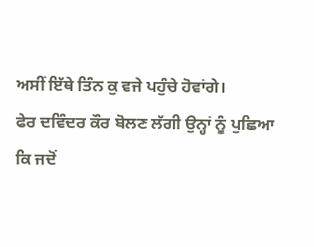ਅਸੀਂ ਇੱਥੇ ਤਿੰਨ ਕੁ ਵਜੇ ਪਹੁੰਚੇ ਹੋਵਾਂਗੇ।
ਫੇਰ ਦਵਿੰਦਰ ਕੌਰ ਬੋਲਣ ਲੱਗੀ ਉਨ੍ਹਾਂ ਨੂੰ ਪੁਛਿਆ ਕਿ ਜਦੋਂ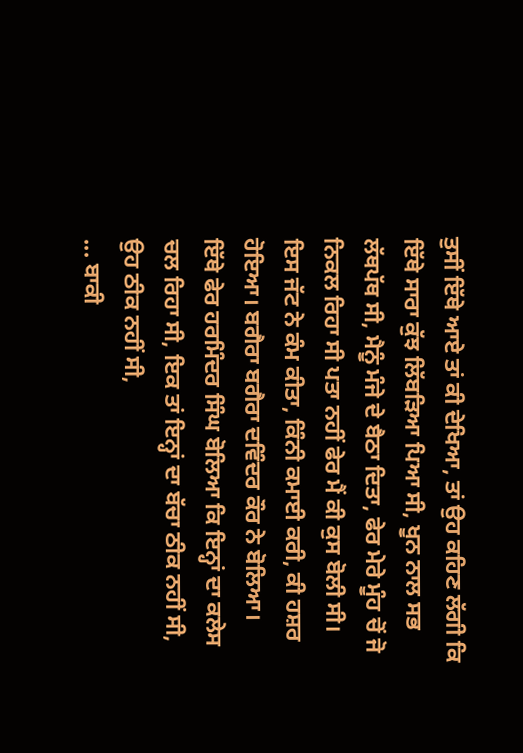ਤੁਸੀਂ ਇੱਥੇ ਆਏ ਤਾਂ ਕੀ ਦੇਖਿਆ, ਤਾਂ ਉਹ ਕਹਿਣ ਲੱਗੀ ਕਿ ਇੱਥੇ ਸਾਰਾ ਕੁੱਝ ਲਿੱਬੜਿਆ ਪਿਆ ਸੀ, ਖੂਨ ਨਾਲ ਸਭ ਲੱਥਪੱਥ ਸੀ, ਮੈਨੂੰ ਮੰਜੇ ਦੇ ਬੈਠਾ ਦਿਤਾ, ਫੇਰ ਮੇਰੇ ਮੂੰਹ ਚੋਂ ਜੋ ਨਿਕਲ ਰਿਹਾ ਸੀ ਪਤਾ ਨਹੀਂ ਫੇਰ ਮੈਂ ਕੀ ਕੁਸ ਬੋਲੀ ਸੀ। ਇਸ ਜੱਟ ਨੇ ਕੰਮ ਕੀਤਾ, ਕਿੰਨੀ ਕਮਾਈ ਕਰੀ, ਕੀ ਹਸ਼ਰ ਹੋਇਆ। ਬਗੈਰਾ ਬਗੈਰਾ ਦਵਿੰਦਰ ਕੌਰ ਨੇ ਬੋਲਿਆ।
ਇੱਥੇ ਫੇਰ ਹਰਮਿੰਦਰ ਸਿੰਘ ਬੋਲਿਆ ਕਿ ਇਨ੍ਹਾਂ ਦਾ ਕਲੇਸ ਚਲ ਰਿਹਾ ਸੀ, ਇਕ ਤਾਂ ਇਨ੍ਹਾਂ ਦਾ ਬੱਚਾ ਠੀਕ ਨਹੀਂ ਸੀ, ਉਹ ਠੀਕ ਨਹੀਂ ਸੀ,
... ਬਾਕੀ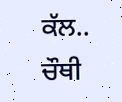ਕੱਲ.. ਚੌਥੀ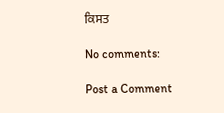ਕਿਸਤ

No comments:

Post a Comment